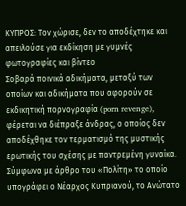ΚΥΠΡΟΣ: Τον χώρισε, δεν το αποδέχτηκε και απειλούσε για εκδίκηση με γυμνές φωτογραφίες και βίντεο
Σοβαρά ποινικά αδικήματα, μεταξύ των οποίων και αδικήματα που αφορούν σε εκδικητική πορνογραφία (porn revenge), φέρεται να διέπραξε άνδρας, ο οποίος δεν αποδέχθηκε τον τερματισμό της μυστικής ερωτικής του σχέσης με παντρεμένη γυναίκα. Σύμφωνα με άρθρο του «Πολίτη» το οποίο υπογράφει ο Νέαρχος Κυπριανού, το Ανώτατο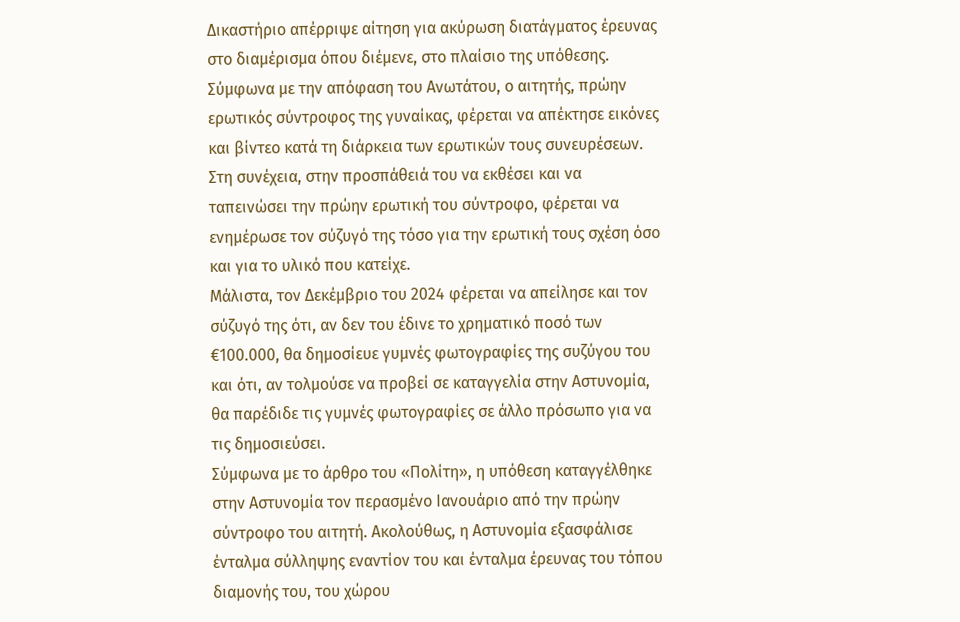Δικαστήριο απέρριψε αίτηση για ακύρωση διατάγματος έρευνας στο διαμέρισμα όπου διέμενε, στο πλαίσιο της υπόθεσης.
Σύμφωνα με την απόφαση του Ανωτάτου, ο αιτητής, πρώην ερωτικός σύντροφος της γυναίκας, φέρεται να απέκτησε εικόνες και βίντεο κατά τη διάρκεια των ερωτικών τους συνευρέσεων. Στη συνέχεια, στην προσπάθειά του να εκθέσει και να ταπεινώσει την πρώην ερωτική του σύντροφο, φέρεται να ενημέρωσε τον σύζυγό της τόσο για την ερωτική τους σχέση όσο και για το υλικό που κατείχε.
Μάλιστα, τον Δεκέμβριο του 2024 φέρεται να απείλησε και τον σύζυγό της ότι, αν δεν του έδινε το χρηματικό ποσό των €100.000, θα δημοσίευε γυμνές φωτογραφίες της συζύγου του και ότι, αν τολμούσε να προβεί σε καταγγελία στην Αστυνομία, θα παρέδιδε τις γυμνές φωτογραφίες σε άλλο πρόσωπο για να τις δημοσιεύσει.
Σύμφωνα με το άρθρο του «Πολίτη», η υπόθεση καταγγέλθηκε στην Αστυνομία τον περασμένο Ιανουάριο από την πρώην σύντροφο του αιτητή. Ακολούθως, η Αστυνομία εξασφάλισε ένταλμα σύλληψης εναντίον του και ένταλμα έρευνας του τόπου διαμονής του, του χώρου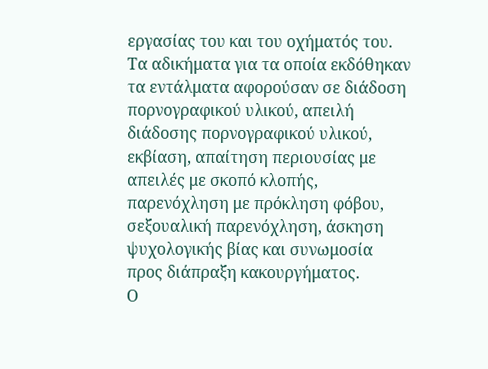εργασίας του και του οχήματός του.
Τα αδικήματα για τα οποία εκδόθηκαν τα εντάλματα αφορούσαν σε διάδοση πορνογραφικού υλικού, απειλή διάδοσης πορνογραφικού υλικού, εκβίαση, απαίτηση περιουσίας με απειλές με σκοπό κλοπής, παρενόχληση με πρόκληση φόβου, σεξουαλική παρενόχληση, άσκηση ψυχολογικής βίας και συνωμοσία προς διάπραξη κακουργήματος.
Ο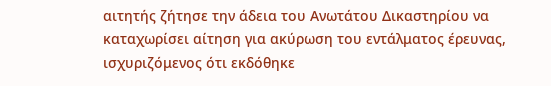αιτητής ζήτησε την άδεια του Ανωτάτου Δικαστηρίου να καταχωρίσει αίτηση για ακύρωση του εντάλματος έρευνας, ισχυριζόμενος ότι εκδόθηκε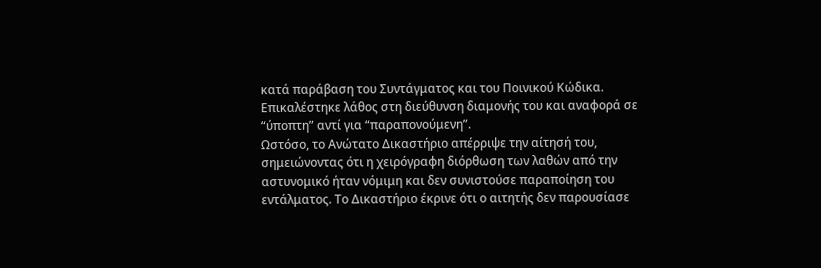κατά παράβαση του Συντάγματος και του Ποινικού Κώδικα. Επικαλέστηκε λάθος στη διεύθυνση διαμονής του και αναφορά σε “ύποπτη” αντί για “παραπονούμενη”.
Ωστόσο, το Ανώτατο Δικαστήριο απέρριψε την αίτησή του, σημειώνοντας ότι η χειρόγραφη διόρθωση των λαθών από την αστυνομικό ήταν νόμιμη και δεν συνιστούσε παραποίηση του εντάλματος. Το Δικαστήριο έκρινε ότι ο αιτητής δεν παρουσίασε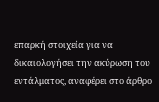επαρκή στοιχεία για να δικαιολογήσει την ακύρωση του εντάλματος, αναφέρει στο άρθρο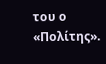του ο «Πολίτης».